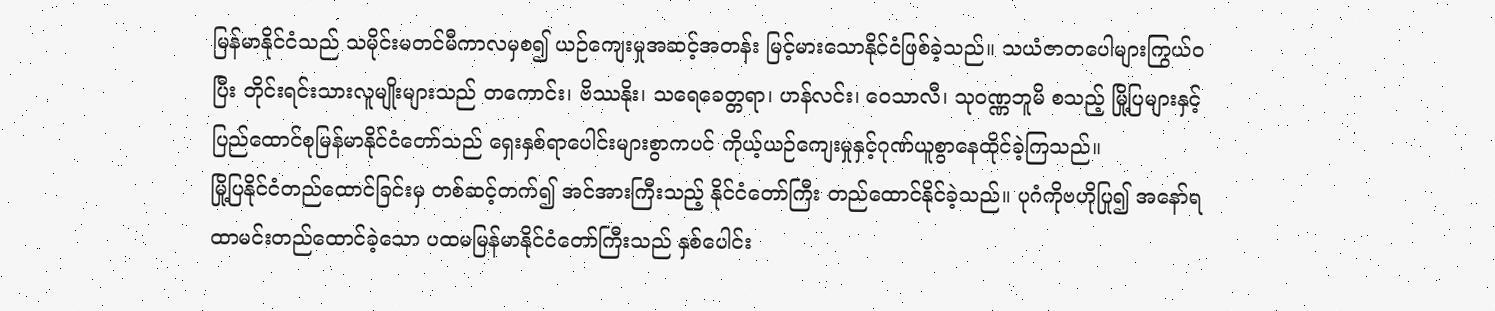မြန်မာနိုင်ငံသည် သမိုင်းမတင်မီကာလမှစ၍ ယဉ်ကျေးမှုအဆင့်အတန်း မြင့်မားသောနိုင်ငံဖြစ်ခဲ့သည်။ သယံဇာတပေါများကြွယ်ဝပြီး တိုင်းရင်းသားလူမျိုးများသည် တကောင်း၊ ဗိဿနိုး၊ သရေခေတ္တရာ၊ ဟန်လင်း၊ ဝေသာလီ၊ သုဝဏ္ဏဘူမိ စသည့် မြို့ပြများနှင့် ပြည်ထောင်စုမြန်မာနိုင်ငံတော်သည် ရှေးနှစ်ရာပေါင်းများစွာကပင် ကိုယ့်ယဉ်ကျေးမှုနှင့်ဂုဏ်ယူစွာနေထိုင်ခဲ့ကြသည်။
မြို့ပြနိုင်ငံတည်ထောင်ခြင်းမှ တစ်ဆင့်တက်၍ အင်အားကြီးသည့် နိုင်ငံတော်ကြီး တည်ထောင်နိုင်ခဲ့သည်။ ပုဂံကိုဗဟိုပြု၍ အနော်ရထာမင်းတည်ထောင်ခဲ့သော ပထမမြန်မာနိုင်ငံတော်ကြီးသည် နှစ်ပေါင်း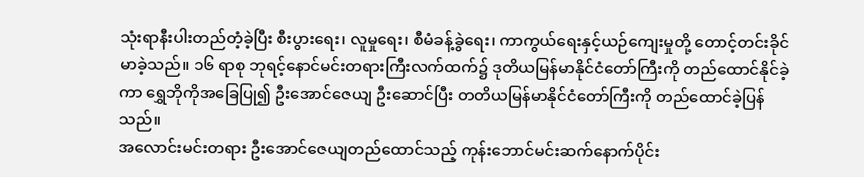သုံးရာနီးပါးတည်တံ့ခဲ့ပြီး စီးပွားရေး၊ လူမှုရေး၊ စီမံခန့်ခွဲရေး၊ ကာကွယ်ရေးနှင့်ယဉ်ကျေးမှုတို့ တောင့်တင်းခိုင်မာခဲ့သည်။ ၁၆ ရာစု ဘုရင့်နောင်မင်းတရားကြီးလက်ထက်၌ ဒုတိယမြန်မာနိုင်ငံတော်ကြီးကို တည်ထောင်နိုင်ခဲ့ကာ ရွှေဘိုကိုအခြေပြု၍ ဦးအောင်ဇေယျ ဦးဆောင်ပြီး တတိယမြန်မာနိုင်ငံတော်ကြီးကို တည်ထောင်ခဲ့ပြန်သည်။
အလောင်းမင်းတရား ဦးအောင်ဇေယျတည်ထောင်သည့် ကုန်းဘောင်မင်းဆက်နောက်ပိုင်း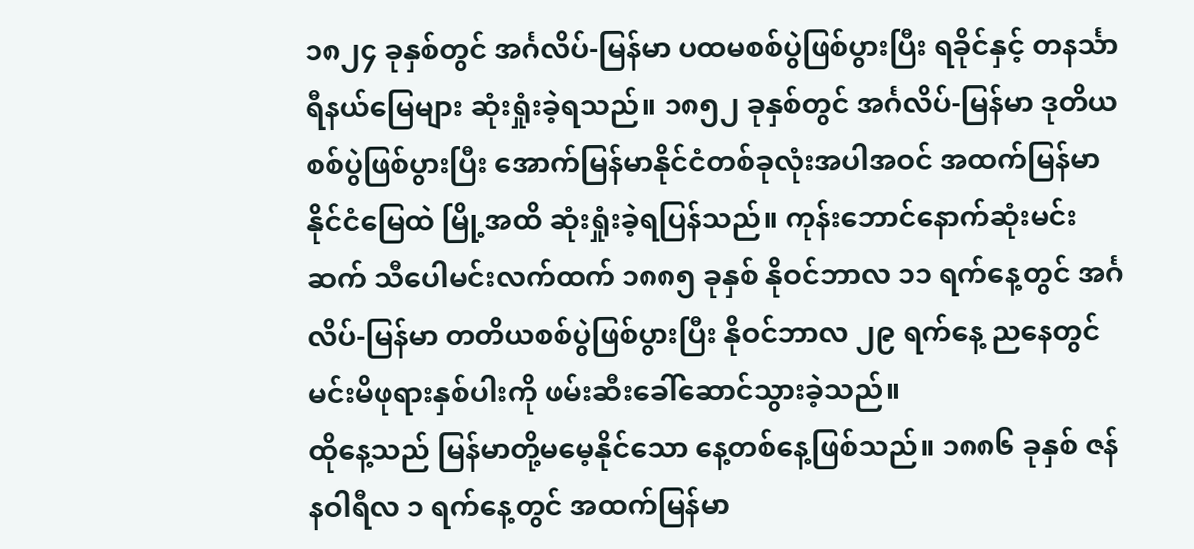၁၈၂၄ ခုနှစ်တွင် အင်္ဂလိပ်-မြန်မာ ပထမစစ်ပွဲဖြစ်ပွားပြီး ရခိုင်နှင့် တနင်္သာရီနယ်မြေများ ဆုံးရှုံးခဲ့ရသည်။ ၁၈၅၂ ခုနှစ်တွင် အင်္ဂလိပ်-မြန်မာ ဒုတိယစစ်ပွဲဖြစ်ပွားပြီး အောက်မြန်မာနိုင်ငံတစ်ခုလုံးအပါအဝင် အထက်မြန်မာနိုင်ငံမြေထဲ မြို့အထိ ဆုံးရှုံးခဲ့ရပြန်သည်။ ကုန်းဘောင်နောက်ဆုံးမင်းဆက် သီပေါမင်းလက်ထက် ၁၈၈၅ ခုနှစ် နိုဝင်ဘာလ ၁၁ ရက်နေ့တွင် အင်္ဂလိပ်-မြန်မာ တတိယစစ်ပွဲဖြစ်ပွားပြီး နိုဝင်ဘာလ ၂၉ ရက်နေ့ ညနေတွင် မင်းမိဖုရားနှစ်ပါးကို ဖမ်းဆီးခေါ်ဆောင်သွားခဲ့သည်။
ထိုနေ့သည် မြန်မာတို့မမေ့နိုင်သော နေ့တစ်နေ့ဖြစ်သည်။ ၁၈၈၆ ခုနှစ် ဇန်နဝါရီလ ၁ ရက်နေ့တွင် အထက်မြန်မာ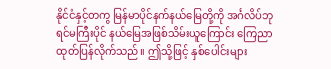နိုင်ငံနှင့်တကွ မြန်မာပိုင်နက်နယ်မြေတို့ကို အင်္ဂလိပ်ဘုရင်မကြီးပိုင် နယ်မြေအဖြစ်သိမ်းယူကြောင်း ကြေညာထုတ်ပြန်လိုက်သည်။ ဤသို့ဖြင့် နှစ်ပေါင်းများ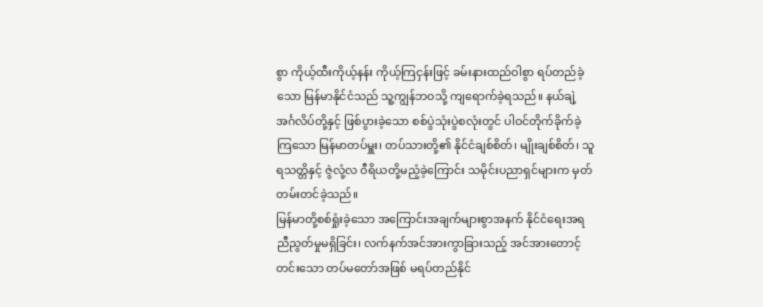စွာ ကိုယ့်ထီးကိုယ့်နန်း ကိုယ့်ကြငှန်းဖြင့် ခမ်းနားထည်ဝါစွာ ရပ်တည်ခဲ့သော မြန်မာနိုင်ငံသည် သူ့ကျွန်ဘဝသို့ ကျရောက်ခဲ့ရသည်။ နယ်ချဲ့အင်္ဂလိပ်တို့နှင့် ဖြစ်ပွားခဲ့သော စစ်ပွဲသုံးပွဲစလုံးတွင် ပါဝင်တိုက်ခိုက်ခဲ့ကြသော မြန်မာတပ်မှူး၊ တပ်သားတို့၏ နိုင်ငံချစ်စိတ်၊ မျိုးချစ်စိတ်၊ သူရသတ္တိနှင့် ဇွဲလုံ့လ ဝီရိယတို့မညံ့ခဲ့ကြောင်း သမိုင်းပညာရှင်များက မှတ်တမ်းတင်ခဲ့သည်။
မြန်မာတို့စစ်ရှုံးခဲ့သော အကြောင်းအချက်များစွာအနက် နိုင်ငံရေးအရညီညွတ်မှုမရှိခြင်း၊ လက်နက်အင်အားကွာခြားသည့် အင်အားတောင့်တင်းသော တပ်မတော်အဖြစ် မရပ်တည်နိုင်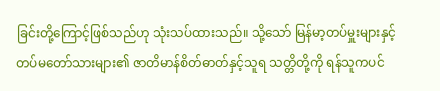ခြင်းတို့ကြောင့်ဖြစ်သည်ဟု သုံးသပ်ထားသည်။ သို့သော် မြန်မာ့တပ်မှူးများနှင့်တပ်မတော်သားများ၏ ဇာတိမာန်စိတ်ဓာတ်နှင့်သူရ သတ္တိတို့ကို ရန်သူကပင်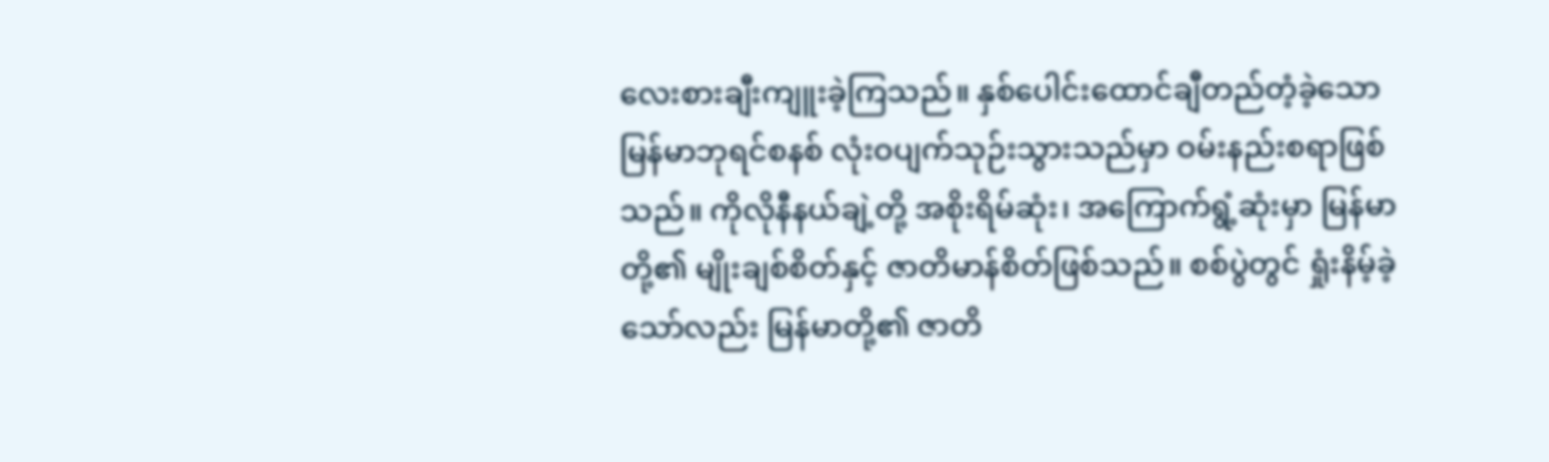လေးစားချီးကျူးခဲ့ကြသည်။ နှစ်ပေါင်းထောင်ချီတည်တံ့ခဲ့သော မြန်မာဘုရင်စနစ် လုံးဝပျက်သုဉ်းသွားသည်မှာ ဝမ်းနည်းစရာဖြစ်သည်။ ကိုလိုနီနယ်ချဲ့တို့ အစိုးရိမ်ဆုံး၊ အကြောက်ရွံ့ဆုံးမှာ မြန်မာတို့၏ မျိုးချစ်စိတ်နှင့် ဇာတိမာန်စိတ်ဖြစ်သည်။ စစ်ပွဲတွင် ရှုံးနိမ့်ခဲ့သော်လည်း မြန်မာတို့၏ ဇာတိ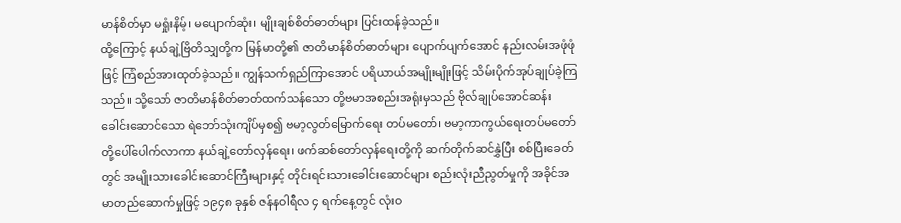မာန်စိတ်မှာ မရှုံးနိမ့်၊ မပျောက်ဆုံး၊ မျိုးချစ်စိတ်ဓာတ်များ ပြင်းထန်ခဲ့သည်။
ထို့ကြောင့် နယ်ချဲ့ဗြိတိသျှတို့က မြန်မာတို့၏ ဇာတိမာန်စိတ်ဓာတ်များ ပျောက်ပျက်အောင် နည်းလမ်းအဖုံဖုံဖြင့် ကြံစည်အားထုတ်ခဲ့သည်။ ကျွန်သက်ရှည်ကြာအောင် ပရိယာယ်အမျိုးမျိုးဖြင့် သိမ်းပိုက်အုပ်ချုပ်ခဲ့ကြသည်။ သို့သော် ဇာတိမာန်စိတ်ဓာတ်ထက်သန်သော တို့ဗမာအစည်းအရုံးမှသည် ဗိုလ်ချုပ်အောင်ဆန်းခေါင်းဆောင်သော ရဲဘော်သုံးကျိပ်မှစ၍ ဗမာ့လွတ်မြောက်ရေး တပ်မတော်၊ ဗမာ့ကာကွယ်ရေးတပ်မတော်တို့ပေါ်ပေါက်လာကာ နယ်ချဲ့တော်လှန်ရေး၊ ဖက်ဆစ်တော်လှန်ရေးတို့ကို ဆက်တိုက်ဆင်နွှဲပြီး စစ်ပြီးခေတ်တွင် အမျိုးသားခေါင်းဆောင်ကြီးများနှင့် တိုင်းရင်းသားခေါင်းဆောင်များ စည်းလုံးညီညွတ်မှုကို အခိုင်အမာတည်ဆောက်မှုဖြင့် ၁၉၄၈ ခုနှစ် ဇန်နဝါရီလ ၄ ရက်နေ့တွင် လုံးဝ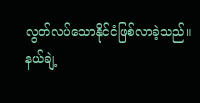လွတ်လပ်သောနိုင်ငံဖြစ်လာခဲ့သည်။
နယ်ချဲ့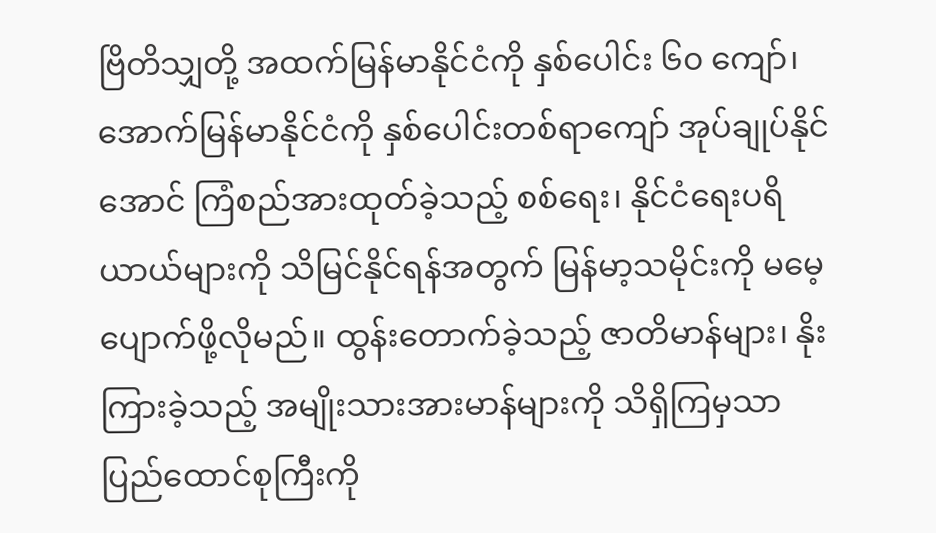ဗြိတိသျှတို့ အထက်မြန်မာနိုင်ငံကို နှစ်ပေါင်း ၆၀ ကျော်၊ အောက်မြန်မာနိုင်ငံကို နှစ်ပေါင်းတစ်ရာကျော် အုပ်ချုပ်နိုင်အောင် ကြံစည်အားထုတ်ခဲ့သည့် စစ်ရေး၊ နိုင်ငံရေးပရိယာယ်များကို သိမြင်နိုင်ရန်အတွက် မြန်မာ့သမိုင်းကို မမေ့ပျောက်ဖို့လိုမည်။ ထွန်းတောက်ခဲ့သည့် ဇာတိမာန်များ၊ နိုးကြားခဲ့သည့် အမျိုးသားအားမာန်များကို သိရှိကြမှသာ ပြည်ထောင်စုကြီးကို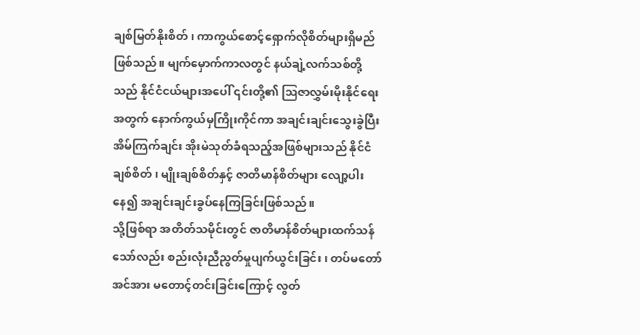ချစ်မြတ်နိုးစိတ်၊ ကာကွယ်စောင့်ရှောက်လိုစိတ်များရှိမည်ဖြစ်သည်။ မျက်မှောက်ကာလတွင် နယ်ချဲ့လက်သစ်တို့သည် နိုင်ငံငယ်များအပေါ် ၎င်းတို့၏ ဩဇာလွှမ်းမိုးနိုင်ရေးအတွက် နောက်ကွယ်မှကြိုးကိုင်ကာ အချင်းချင်းသွေးခွဲပြီး အိမ်ကြက်ချင်း အိုးမဲသုတ်ခံရသည့်အဖြစ်များသည် နိုင်ငံချစ်စိတ်၊ မျိုးချစ်စိတ်နှင့် ဇာတိမာန်စိတ်များ လျော့ပါးနေ၍ အချင်းချင်းခွပ်နေကြခြင်းဖြစ်သည်။
သို့ဖြစ်ရာ အတိတ်သမိုင်းတွင် ဇာတိမာန်စိတ်များထက်သန်သော်လည်း စည်းလုံးညီညွတ်မှုပျက်ယွင်းခြင်း၊ တပ်မတော်အင်အား မတောင့်တင်းခြင်းကြောင့် လွတ်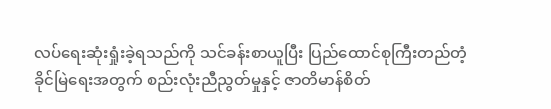လပ်ရေးဆုံးရှုံးခဲ့ရသည်ကို သင်ခန်းစာယူပြီး ပြည်ထောင်စုကြီးတည်တံ့ခိုင်မြဲရေးအတွက် စည်းလုံးညီညွတ်မှုနှင့် ဇာတိမာန်စိတ်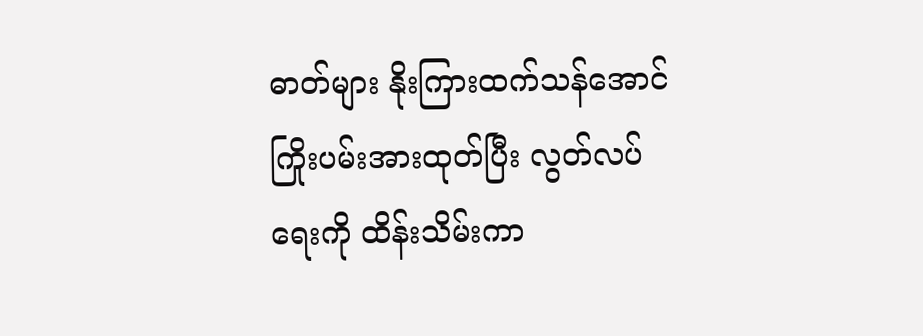ဓာတ်များ နိုးကြားထက်သန်အောင် ကြိုးပမ်းအားထုတ်ပြီး လွတ်လပ်ရေးကို ထိန်းသိမ်းကာ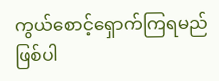ကွယ်စောင့်ရှောက်ကြရမည်ဖြစ်ပါ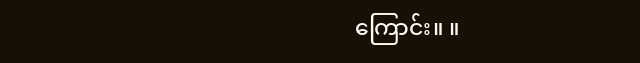ကြောင်း။ ။